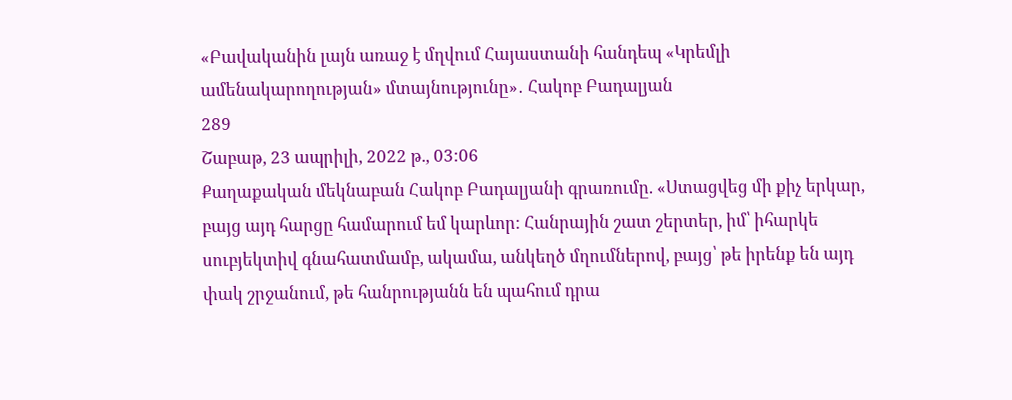«Բավականին լայն առաջ է մղվում Հայաստանի հանդեպ «Կրեմլի ամենակարողության» մտայնությունը»․ Հակոբ Բադալյան
289
Շաբաթ, 23 ապրիլի, 2022 թ., 03:06
Քաղաքական մեկնաբան Հակոբ Բադալյանի գրառումը. «Ստացվեց մի քիչ երկար, բայց այդ հարցը համարում եմ կարևոր: Հանրային շատ շերտեր, իմ՝ իհարկե սուբյեկտիվ գնահատմամբ, ակամա, անկեղծ մղումներով, բայց՝ թե իրենք են այդ փակ շրջանում, թե հանրությանն են պահում դրա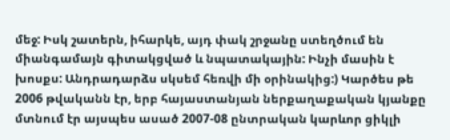մեջ: Իսկ շատերն, իհարկե, այդ փակ շրջանը ստեղծում են միանգամայն գիտակցված և նպատակային: Ինչի մասին է խոսքս: Անդրադարձս սկսեմ հեռվի մի օրինակից:) Կարծես թե 2006 թվականն էր, երբ հայաստանյան ներքաղաքական կյանքը մտնում էր այսպես ասած 2007-08 ընտրական կարևոր ցիկլի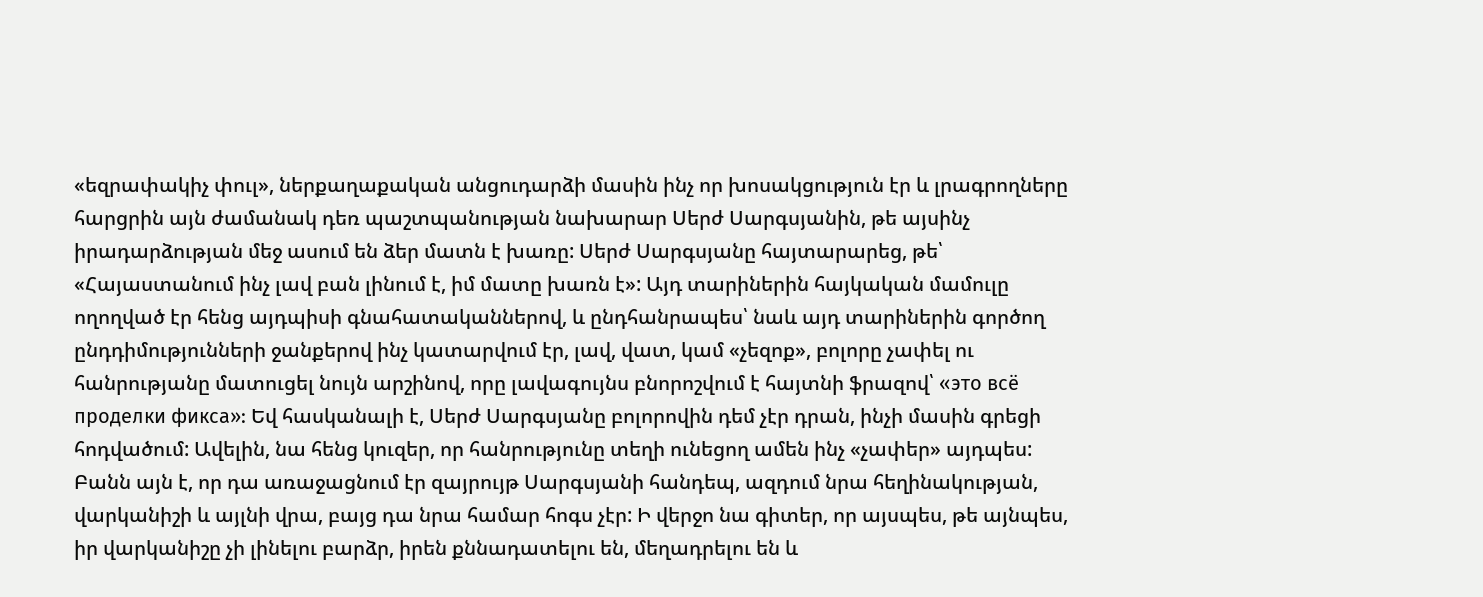«եզրափակիչ փուլ», ներքաղաքական անցուդարձի մասին ինչ որ խոսակցություն էր և լրագրողները հարցրին այն ժամանակ դեռ պաշտպանության նախարար Սերժ Սարգսյանին, թե այսինչ իրադարձության մեջ ասում են ձեր մատն է խառը: Սերժ Սարգսյանը հայտարարեց, թե՝ «Հայաստանում ինչ լավ բան լինում է, իմ մատը խառն է»: Այդ տարիներին հայկական մամուլը ողողված էր հենց այդպիսի գնահատականներով, և ընդհանրապես՝ նաև այդ տարիներին գործող ընդդիմությունների ջանքերով ինչ կատարվում էր, լավ, վատ, կամ «չեզոք», բոլորը չափել ու հանրությանը մատուցել նույն արշինով, որը լավագույնս բնորոշվում է հայտնի ֆրազով՝ «это всё проделки фикса»: Եվ հասկանալի է, Սերժ Սարգսյանը բոլորովին դեմ չէր դրան, ինչի մասին գրեցի հոդվածում: Ավելին, նա հենց կուզեր, որ հանրությունը տեղի ունեցող ամեն ինչ «չափեր» այդպես: Բանն այն է, որ դա առաջացնում էր զայրույթ Սարգսյանի հանդեպ, ազդում նրա հեղինակության, վարկանիշի և այլնի վրա, բայց դա նրա համար հոգս չէր: Ի վերջո նա գիտեր, որ այսպես, թե այնպես, իր վարկանիշը չի լինելու բարձր, իրեն քննադատելու են, մեղադրելու են և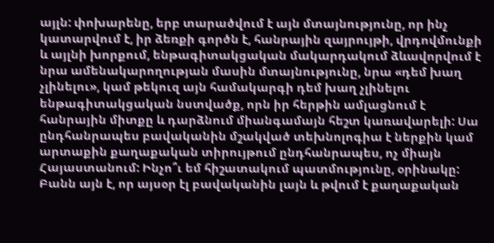այլն: փոխարենը, երբ տարածվում է այն մտայնությունը, որ ինչ կատարվում է, իր ձեռքի գործն է, հանրային զայրույթի, վրդովմունքի և այլնի խորքում, ենթագիտակցական մակարդակում ձևավորվում է նրա ամենակարողության մասին մտայնությունը, նրա «դեմ խաղ չլինելու», կամ թեկուզ այն համակարգի դեմ խաղ չլինելու ենթագիտակցական նստվածք, որն իր հերթին ամլացնում է հանրային միտքը և դարձնում միանգամայն հեշտ կառավարելի: Սա ընդհանրապես բավականին մշակված տեխնոլոգիա է ներքին կամ արտաքին քաղաքական տիրույթում ընդհանրապես, ոչ միայն Հայաստանում: Ինչո՞ւ եմ հիշատակում պատմությունը, օրինակը: Բանն այն է, որ այսօր էլ բավականին լայն և թվում է քաղաքական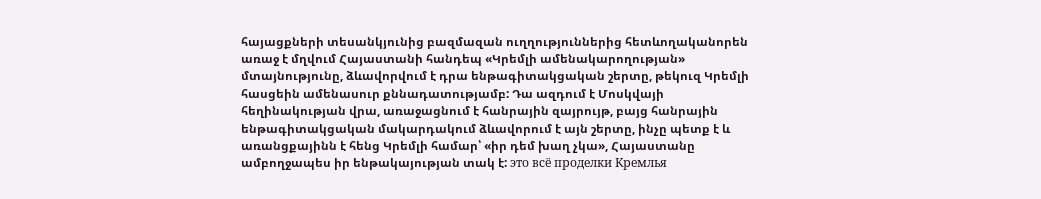հայացքների տեսանկյունից բազմազան ուղղություններից հետևողականորեն առաջ է մղվում Հայաստանի հանդեպ «Կրեմլի ամենակարողության» մտայնությունը, ձևավորվում է դրա ենթագիտակցական շերտը, թեկուզ Կրեմլի հասցեին ամենասուր քննադատությամբ: Դա ազդում է Մոսկվայի հեղինակության վրա, առաջացնում է հանրային զայրույթ, բայց հանրային ենթագիտակցական մակարդակում ձևավորում է այն շերտը, ինչը պետք է և առանցքայինն է հենց Կրեմլի համար՝ «իր դեմ խաղ չկա», Հայաստանը ամբողջապես իր ենթակայության տակ է: это всё проделки Кремлья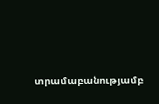տրամաբանությամբ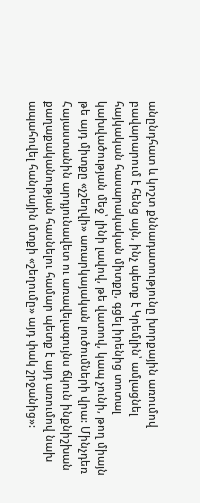անընդհատ և կոշտ քննադատությունը խորքային առումով բավարարում է հենց այն, ինչ պետք է Կրեմլին՝ ամլացնել հայկական հասարակական միտքը, գցել իրենից տոտալ կախվածության մեջ՝ լինի լավով, թե վատով, կապ չունի, թող միայն թե այդ միտքը «չշեղվի» առարկայական լուծումների վրա: Մինչդեռ Հայաստանին արդյունավետ ու առավելագույնս ճկուն ինքնիշխան քաղաքականության հասնելու համար պետք է այդ առումով նախ ապահովել հանրային մտքի «շեղումը» այդ փակ շրջանից»: